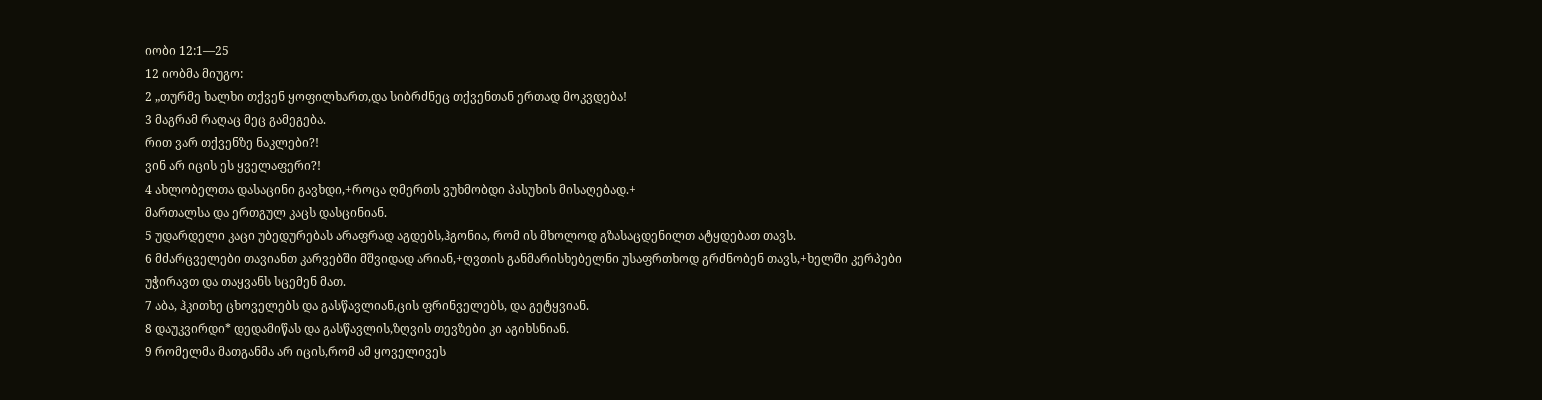იობი 12:1—25
12 იობმა მიუგო:
2 „თურმე ხალხი თქვენ ყოფილხართ,და სიბრძნეც თქვენთან ერთად მოკვდება!
3 მაგრამ რაღაც მეც გამეგება.
რით ვარ თქვენზე ნაკლები?!
ვინ არ იცის ეს ყველაფერი?!
4 ახლობელთა დასაცინი გავხდი,+როცა ღმერთს ვუხმობდი პასუხის მისაღებად.+
მართალსა და ერთგულ კაცს დასცინიან.
5 უდარდელი კაცი უბედურებას არაფრად აგდებს,ჰგონია, რომ ის მხოლოდ გზასაცდენილთ ატყდებათ თავს.
6 მძარცველები თავიანთ კარვებში მშვიდად არიან,+ღვთის განმარისხებელნი უსაფრთხოდ გრძნობენ თავს,+ხელში კერპები უჭირავთ და თაყვანს სცემენ მათ.
7 აბა, ჰკითხე ცხოველებს და გასწავლიან,ცის ფრინველებს, და გეტყვიან.
8 დაუკვირდი* დედამიწას და გასწავლის,ზღვის თევზები კი აგიხსნიან.
9 რომელმა მათგანმა არ იცის,რომ ამ ყოველივეს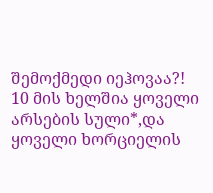შემოქმედი იეჰოვაა?!
10 მის ხელშია ყოველი არსების სული*,და ყოველი ხორციელის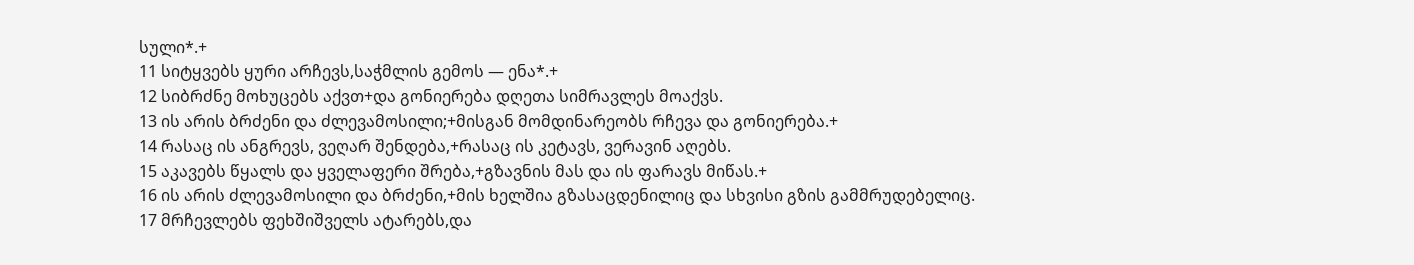სული*.+
11 სიტყვებს ყური არჩევს,საჭმლის გემოს — ენა*.+
12 სიბრძნე მოხუცებს აქვთ+და გონიერება დღეთა სიმრავლეს მოაქვს.
13 ის არის ბრძენი და ძლევამოსილი;+მისგან მომდინარეობს რჩევა და გონიერება.+
14 რასაც ის ანგრევს, ვეღარ შენდება,+რასაც ის კეტავს, ვერავინ აღებს.
15 აკავებს წყალს და ყველაფერი შრება,+გზავნის მას და ის ფარავს მიწას.+
16 ის არის ძლევამოსილი და ბრძენი,+მის ხელშია გზასაცდენილიც და სხვისი გზის გამმრუდებელიც.
17 მრჩევლებს ფეხშიშველს ატარებს,და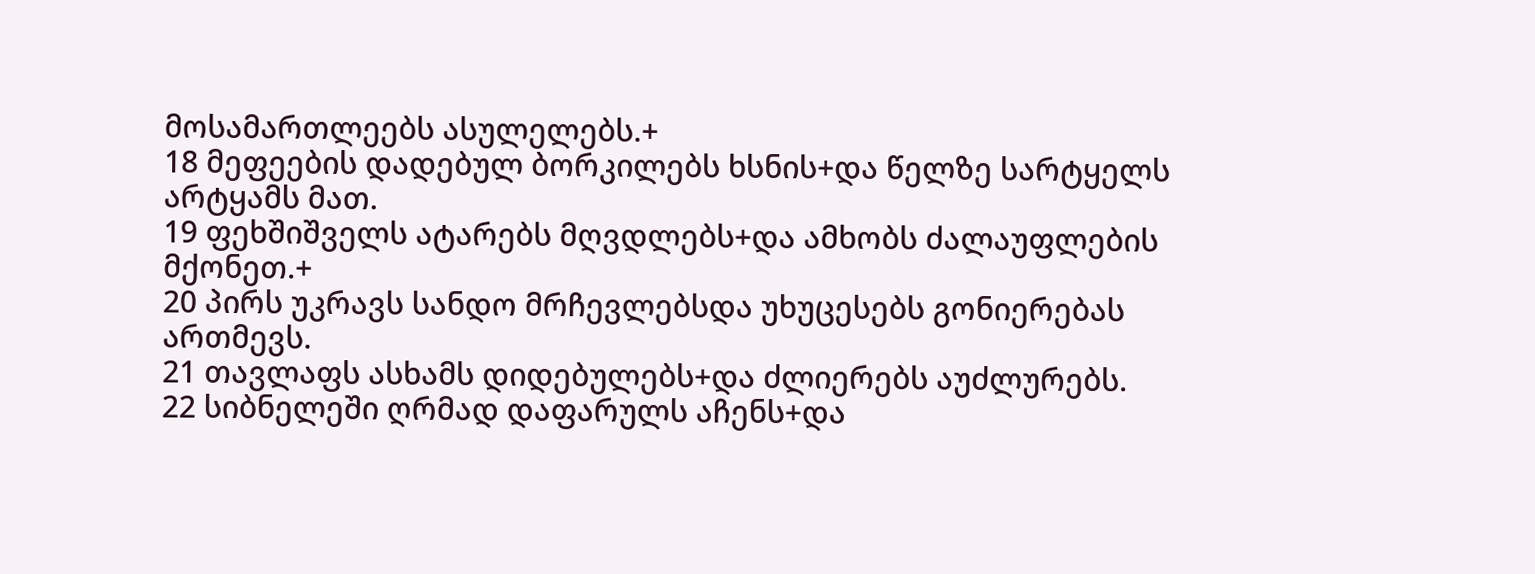მოსამართლეებს ასულელებს.+
18 მეფეების დადებულ ბორკილებს ხსნის+და წელზე სარტყელს არტყამს მათ.
19 ფეხშიშველს ატარებს მღვდლებს+და ამხობს ძალაუფლების მქონეთ.+
20 პირს უკრავს სანდო მრჩევლებსდა უხუცესებს გონიერებას ართმევს.
21 თავლაფს ასხამს დიდებულებს+და ძლიერებს აუძლურებს.
22 სიბნელეში ღრმად დაფარულს აჩენს+და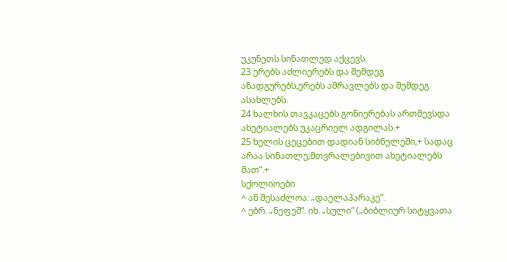უკუნეთს სინათლედ აქცევს.
23 ერებს აძლიერებს და შემდეგ ანადგურებს,ერებს ამრავლებს და შემდეგ ასახლებს.
24 ხალხის თავკაცებს გონიერებას ართმევსდა ახეტიალებს უკაცრიელ ადგილას.+
25 ხელის ცეცებით დადიან სიბნელეში,+ სადაც არაა სინათლე;მთვრალებივით ახეტიალებს მათ“.+
სქოლიოები
^ ან შესაძლოა: „დაელაპარაკე“.
^ ებრ. „ნეფეშ“. იხ. „სული“ („ბიბლიურ სიტყვათა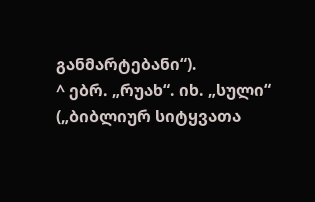განმარტებანი“).
^ ებრ. „რუახ“. იხ. „სული“ („ბიბლიურ სიტყვათა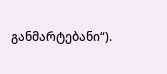განმარტებანი“).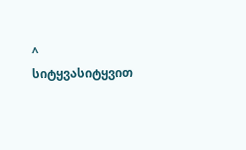^ სიტყვასიტყვით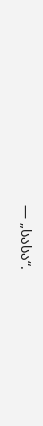— „სასა“.